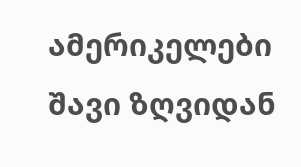ამერიკელები შავი ზღვიდან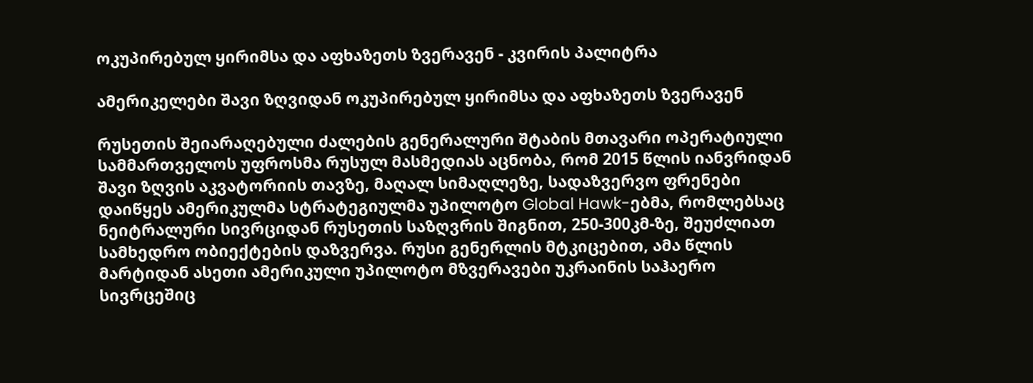ოკუპირებულ ყირიმსა და აფხაზეთს ზვერავენ - კვირის პალიტრა

ამერიკელები შავი ზღვიდან ოკუპირებულ ყირიმსა და აფხაზეთს ზვერავენ

რუსეთის შეიარაღებული ძალების გენერალური შტაბის მთავარი ოპერატიული სამმართველოს უფროსმა რუსულ მასმედიას აცნობა, რომ 2015 წლის იანვრიდან შავი ზღვის აკვატორიის თავზე, მაღალ სიმაღლეზე, სადაზვერვო ფრენები დაიწყეს ამერიკულმა სტრატეგიულმა უპილოტო Global Hawk-ებმა, რომლებსაც ნეიტრალური სივრციდან რუსეთის საზღვრის შიგნით, 250-300კმ-ზე, შეუძლიათ სამხედრო ობიექტების დაზვერვა. რუსი გენერლის მტკიცებით, ამა წლის მარტიდან ასეთი ამერიკული უპილოტო მზვერავები უკრაინის საჰაერო სივრცეშიც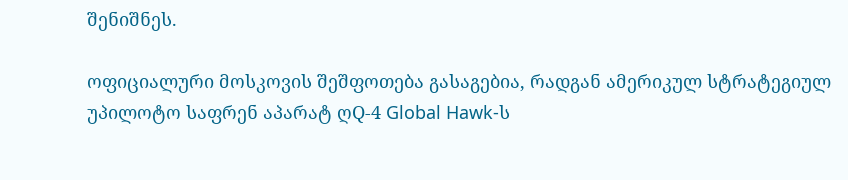შენიშნეს.

ოფიციალური მოსკოვის შეშფოთება გასაგებია, რადგან ამერიკულ სტრატეგიულ უპილოტო საფრენ აპარატ ღQ-4 Global Hawk-ს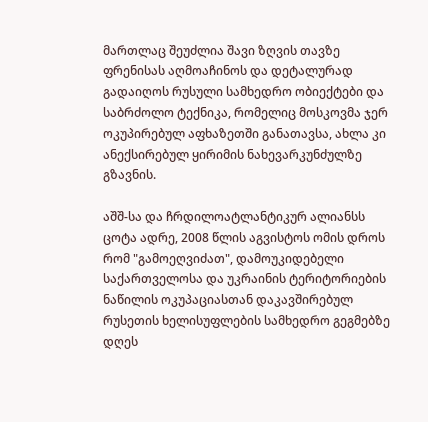მართლაც შეუძლია შავი ზღვის თავზე ფრენისას აღმოაჩინოს და დეტალურად გადაიღოს რუსული სამხედრო ობიექტები და საბრძოლო ტექნიკა, რომელიც მოსკოვმა ჯერ ოკუპირებულ აფხაზეთში განათავსა, ახლა კი ანექსირებულ ყირიმის ნახევარკუნძულზე გზავნის.

აშშ-სა და ჩრდილოატლანტიკურ ალიანსს ცოტა ადრე, 2008 წლის აგვისტოს ომის დროს რომ "გამოეღვიძათ", დამოუკიდებელი საქართველოსა და უკრაინის ტერიტორიების ნაწილის ოკუპაციასთან დაკავშირებულ რუსეთის ხელისუფლების სამხედრო გეგმებზე დღეს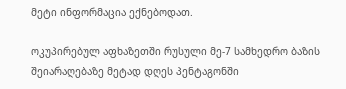მეტი ინფორმაცია ექნებოდათ.

ოკუპირებულ აფხაზეთში რუსული მე-7 სამხედრო ბაზის შეიარაღებაზე მეტად დღეს პენტაგონში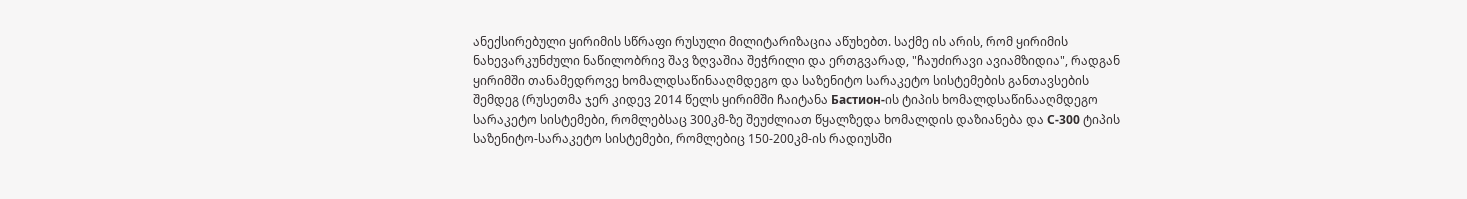ანექსირებული ყირიმის სწრაფი რუსული მილიტარიზაცია აწუხებთ. საქმე ის არის, რომ ყირიმის ნახევარკუნძული ნაწილობრივ შავ ზღვაშია შეჭრილი და ერთგვარად, "ჩაუძირავი ავიამზიდია", რადგან ყირიმში თანამედროვე ხომალდსაწინააღმდეგო და საზენიტო სარაკეტო სისტემების განთავსების შემდეგ (რუსეთმა ჯერ კიდევ 2014 წელს ყირიმში ჩაიტანა Бастион-ის ტიპის ხომალდსაწინააღმდეგო სარაკეტო სისტემები, რომლებსაც 300კმ-ზე შეუძლიათ წყალზედა ხომალდის დაზიანება და С-300 ტიპის საზენიტო-სარაკეტო სისტემები, რომლებიც 150-200კმ-ის რადიუსში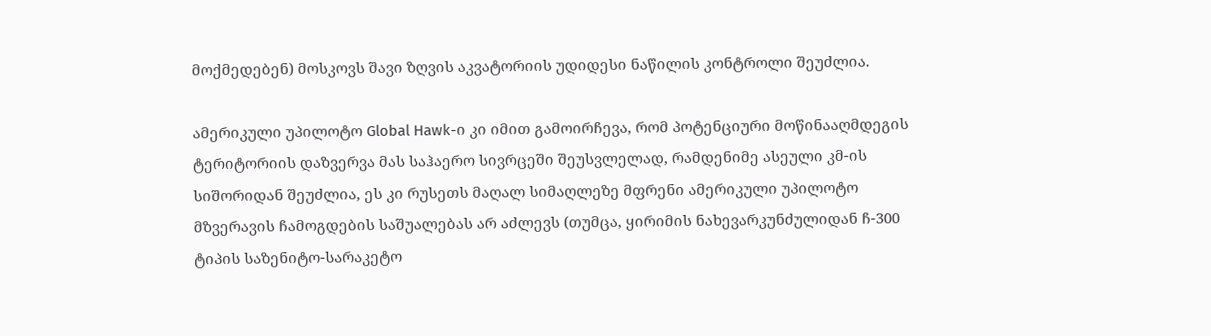მოქმედებენ) მოსკოვს შავი ზღვის აკვატორიის უდიდესი ნაწილის კონტროლი შეუძლია.

ამერიკული უპილოტო Global Hawk-ი კი იმით გამოირჩევა, რომ პოტენციური მოწინააღმდეგის ტერიტორიის დაზვერვა მას საჰაერო სივრცეში შეუსვლელად, რამდენიმე ასეული კმ-ის სიშორიდან შეუძლია, ეს კი რუსეთს მაღალ სიმაღლეზე მფრენი ამერიკული უპილოტო მზვერავის ჩამოგდების საშუალებას არ აძლევს (თუმცა, ყირიმის ნახევარკუნძულიდან ჩ-300 ტიპის საზენიტო-სარაკეტო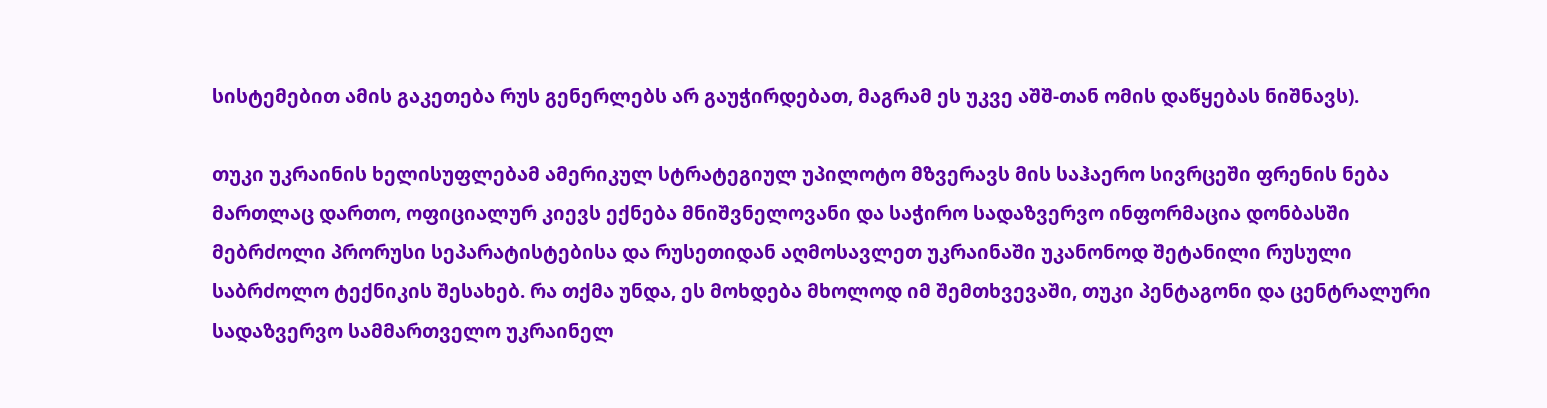სისტემებით ამის გაკეთება რუს გენერლებს არ გაუჭირდებათ, მაგრამ ეს უკვე აშშ-თან ომის დაწყებას ნიშნავს).

თუკი უკრაინის ხელისუფლებამ ამერიკულ სტრატეგიულ უპილოტო მზვერავს მის საჰაერო სივრცეში ფრენის ნება მართლაც დართო, ოფიციალურ კიევს ექნება მნიშვნელოვანი და საჭირო სადაზვერვო ინფორმაცია დონბასში მებრძოლი პრორუსი სეპარატისტებისა და რუსეთიდან აღმოსავლეთ უკრაინაში უკანონოდ შეტანილი რუსული საბრძოლო ტექნიკის შესახებ. რა თქმა უნდა, ეს მოხდება მხოლოდ იმ შემთხვევაში, თუკი პენტაგონი და ცენტრალური სადაზვერვო სამმართველო უკრაინელ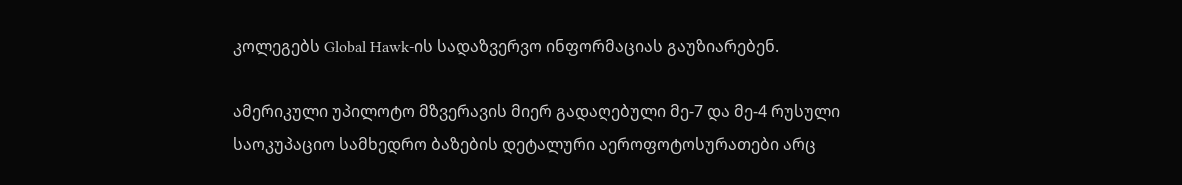კოლეგებს Global Hawk-ის სადაზვერვო ინფორმაციას გაუზიარებენ.

ამერიკული უპილოტო მზვერავის მიერ გადაღებული მე-7 და მე-4 რუსული საოკუპაციო სამხედრო ბაზების დეტალური აეროფოტოსურათები არც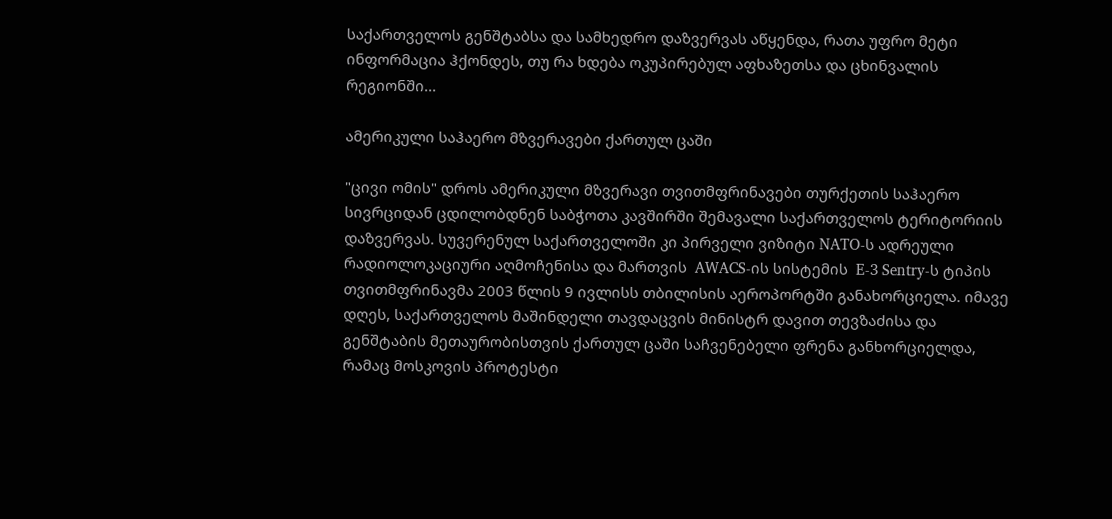საქართველოს გენშტაბსა და სამხედრო დაზვერვას აწყენდა, რათა უფრო მეტი ინფორმაცია ჰქონდეს, თუ რა ხდება ოკუპირებულ აფხაზეთსა და ცხინვალის რეგიონში...

ამერიკული საჰაერო მზვერავები ქართულ ცაში

"ცივი ომის" დროს ამერიკული მზვერავი თვითმფრინავები თურქეთის საჰაერო სივრციდან ცდილობდნენ საბჭოთა კავშირში შემავალი საქართველოს ტერიტორიის დაზვერვას. სუვერენულ საქართველოში კი პირველი ვიზიტი NATO-ს ადრეული რადიოლოკაციური აღმოჩენისა და მართვის  AWACS-ის სისტემის  E-3 Sentry-ს ტიპის თვითმფრინავმა 2003 წლის 9 ივლისს თბილისის აეროპორტში განახორციელა. იმავე დღეს, საქართველოს მაშინდელი თავდაცვის მინისტრ დავით თევზაძისა და გენშტაბის მეთაურობისთვის ქართულ ცაში საჩვენებელი ფრენა განხორციელდა, რამაც მოსკოვის პროტესტი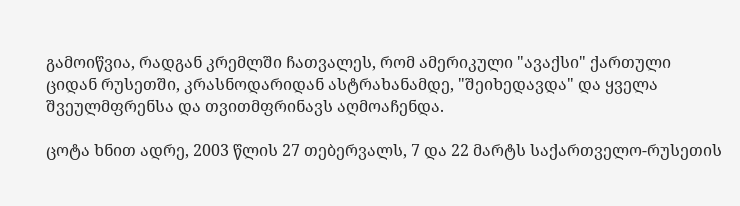გამოიწვია, რადგან კრემლში ჩათვალეს, რომ ამერიკული "ავაქსი" ქართული ციდან რუსეთში, კრასნოდარიდან ასტრახანამდე, "შეიხედავდა" და ყველა შვეულმფრენსა და თვითმფრინავს აღმოაჩენდა.

ცოტა ხნით ადრე, 2003 წლის 27 თებერვალს, 7 და 22 მარტს საქართველო-რუსეთის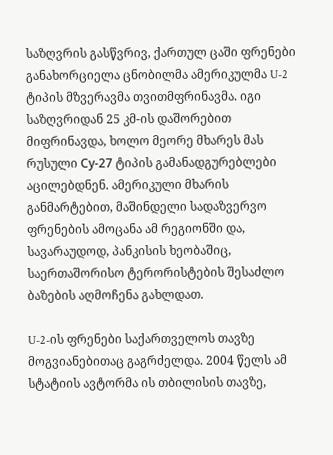საზღვრის გასწვრივ, ქართულ ცაში ფრენები განახორციელა ცნობილმა ამერიკულმა U-2 ტიპის მზვერავმა თვითმფრინავმა. იგი საზღვრიდან 25 კმ-ის დაშორებით მიფრინავდა, ხოლო მეორე მხარეს მას რუსული Су-27 ტიპის გამანადგურებლები აცილებდნენ. ამერიკული მხარის განმარტებით, მაშინდელი სადაზვერვო ფრენების ამოცანა ამ რეგიონში და, სავარაუდოდ, პანკისის ხეობაშიც, საერთაშორისო ტერორისტების შესაძლო ბაზების აღმოჩენა გახლდათ.

U-2-ის ფრენები საქართველოს თავზე მოგვიანებითაც გაგრძელდა. 2004 წელს ამ სტატიის ავტორმა ის თბილისის თავზე,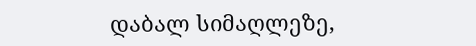დაბალ სიმაღლეზე,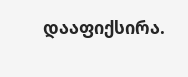დააფიქსირა.